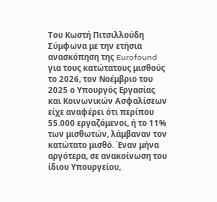Του Κωστή Πιτσιλλούδη
Σύμφωνα με την ετήσια ανασκόπηση της Eurofound για τους κατώτατους μισθούς το 2026, τον Νοέμβριο του 2025 ο Υπουργός Εργασίας και Κοινωνικών Ασφαλίσεων είχε αναφέρει ότι περίπου 55.000 εργαζόμενοι, ή το 11% των μισθωτών, λάμβαναν τον κατώτατο μισθό. Έναν μήνα αργότερα, σε ανακοίνωση του ίδιου Υπουργείου,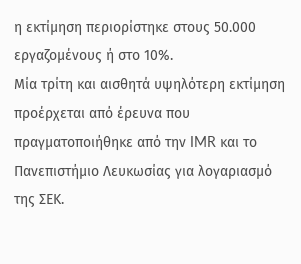η εκτίμηση περιορίστηκε στους 50.000 εργαζομένους ή στο 10%.
Μία τρίτη και αισθητά υψηλότερη εκτίμηση προέρχεται από έρευνα που πραγματοποιήθηκε από την IMR και το Πανεπιστήμιο Λευκωσίας για λογαριασμό της ΣΕΚ.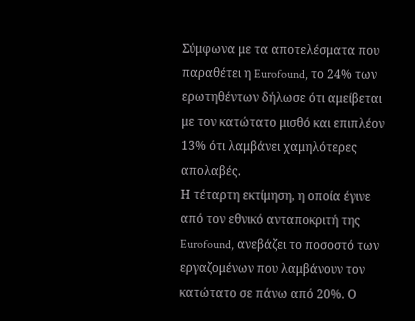Σύμφωνα με τα αποτελέσματα που παραθέτει η Eurofound, το 24% των ερωτηθέντων δήλωσε ότι αμείβεται με τον κατώτατο μισθό και επιπλέον 13% ότι λαμβάνει χαμηλότερες απολαβές.
Η τέταρτη εκτίμηση, η οποία έγινε από τον εθνικό ανταποκριτή της Eurofound, ανεβάζει το ποσοστό των εργαζομένων που λαμβάνουν τον κατώτατο σε πάνω από 20%. Ο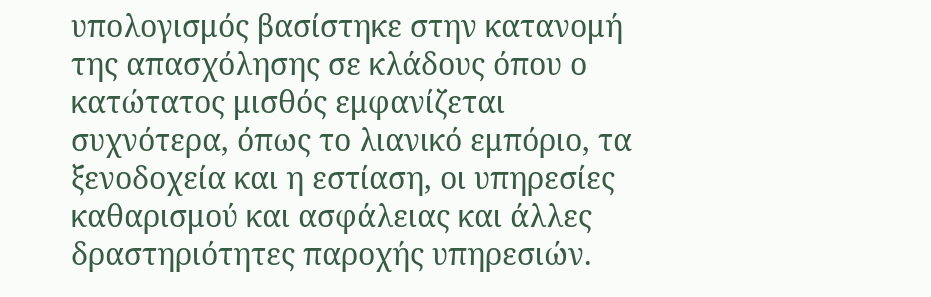υπολογισμός βασίστηκε στην κατανομή της απασχόλησης σε κλάδους όπου ο κατώτατος μισθός εμφανίζεται συχνότερα, όπως το λιανικό εμπόριο, τα ξενοδοχεία και η εστίαση, οι υπηρεσίες καθαρισμού και ασφάλειας και άλλες δραστηριότητες παροχής υπηρεσιών.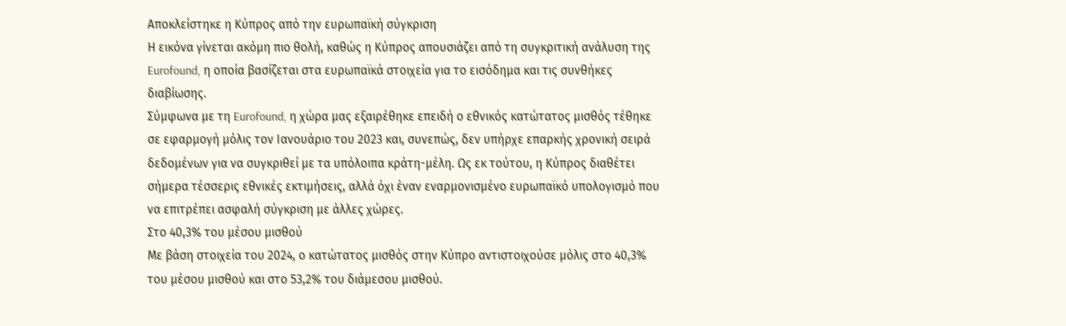Αποκλείστηκε η Κύπρος από την ευρωπαϊκή σύγκριση
Η εικόνα γίνεται ακόμη πιο θολή, καθώς η Κύπρος απουσιάζει από τη συγκριτική ανάλυση της Eurofound, η οποία βασίζεται στα ευρωπαϊκά στοιχεία για το εισόδημα και τις συνθήκες διαβίωσης.
Σύμφωνα με τη Eurofound, η χώρα μας εξαιρέθηκε επειδή ο εθνικός κατώτατος μισθός τέθηκε σε εφαρμογή μόλις τον Ιανουάριο του 2023 και, συνεπώς, δεν υπήρχε επαρκής χρονική σειρά δεδομένων για να συγκριθεί με τα υπόλοιπα κράτη-μέλη. Ως εκ τούτου, η Κύπρος διαθέτει σήμερα τέσσερις εθνικές εκτιμήσεις, αλλά όχι έναν εναρμονισμένο ευρωπαϊκό υπολογισμό που να επιτρέπει ασφαλή σύγκριση με άλλες χώρες.
Στο 40,3% του μέσου μισθού
Με βάση στοιχεία του 2024, ο κατώτατος μισθός στην Κύπρο αντιστοιχούσε μόλις στο 40,3% του μέσου μισθού και στο 53,2% του διάμεσου μισθού.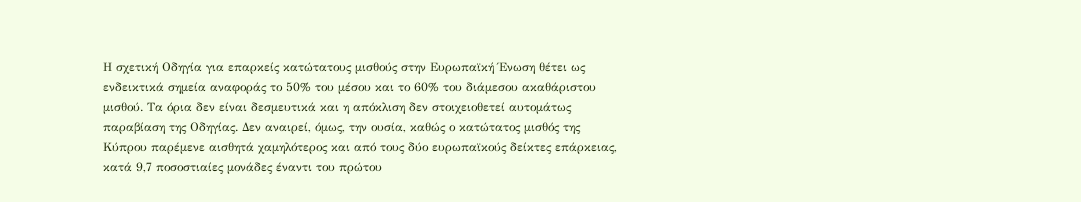Η σχετική Οδηγία για επαρκείς κατώτατους μισθούς στην Ευρωπαϊκή Ένωση θέτει ως ενδεικτικά σημεία αναφοράς το 50% του μέσου και το 60% του διάμεσου ακαθάριστου μισθού. Τα όρια δεν είναι δεσμευτικά και η απόκλιση δεν στοιχειοθετεί αυτομάτως παραβίαση της Οδηγίας. Δεν αναιρεί, όμως, την ουσία, καθώς ο κατώτατος μισθός της Κύπρου παρέμενε αισθητά χαμηλότερος και από τους δύο ευρωπαϊκούς δείκτες επάρκειας, κατά 9,7 ποσοστιαίες μονάδες έναντι του πρώτου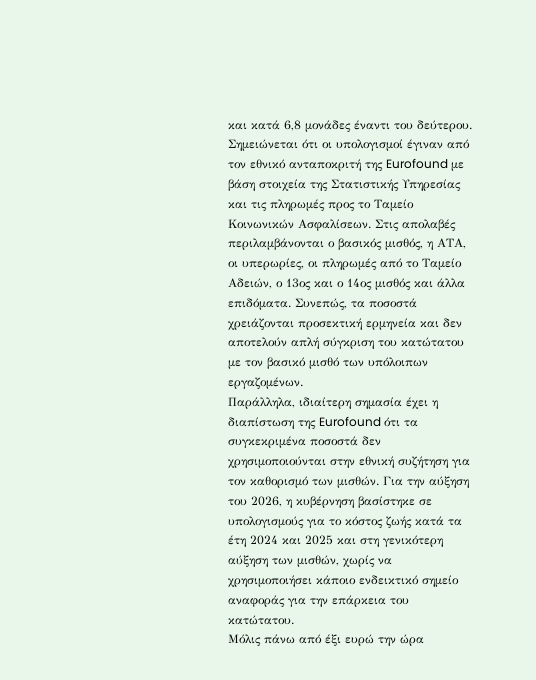και κατά 6,8 μονάδες έναντι του δεύτερου.
Σημειώνεται ότι οι υπολογισμοί έγιναν από τον εθνικό ανταποκριτή της Eurofound με βάση στοιχεία της Στατιστικής Υπηρεσίας και τις πληρωμές προς το Ταμείο Κοινωνικών Ασφαλίσεων. Στις απολαβές περιλαμβάνονται ο βασικός μισθός, η ΑΤΑ, οι υπερωρίες, οι πληρωμές από το Ταμείο Αδειών, ο 13ος και ο 14ος μισθός και άλλα επιδόματα. Συνεπώς, τα ποσοστά χρειάζονται προσεκτική ερμηνεία και δεν αποτελούν απλή σύγκριση του κατώτατου με τον βασικό μισθό των υπόλοιπων εργαζομένων.
Παράλληλα, ιδιαίτερη σημασία έχει η διαπίστωση της Eurofound ότι τα συγκεκριμένα ποσοστά δεν χρησιμοποιούνται στην εθνική συζήτηση για τον καθορισμό των μισθών. Για την αύξηση του 2026, η κυβέρνηση βασίστηκε σε υπολογισμούς για το κόστος ζωής κατά τα έτη 2024 και 2025 και στη γενικότερη αύξηση των μισθών, χωρίς να χρησιμοποιήσει κάποιο ενδεικτικό σημείο αναφοράς για την επάρκεια του κατώτατου.
Μόλις πάνω από έξι ευρώ την ώρα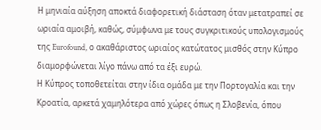Η μηνιαία αύξηση αποκτά διαφορετική διάσταση όταν μετατραπεί σε ωριαία αμοιβή, καθώς, σύμφωνα με τους συγκριτικούς υπολογισμούς της Eurofound, ο ακαθάριστος ωριαίος κατώτατος μισθός στην Κύπρο διαμορφώνεται λίγο πάνω από τα έξι ευρώ.
Η Κύπρος τοποθετείται στην ίδια ομάδα με την Πορτογαλία και την Κροατία, αρκετά χαμηλότερα από χώρες όπως η Σλοβενία, όπου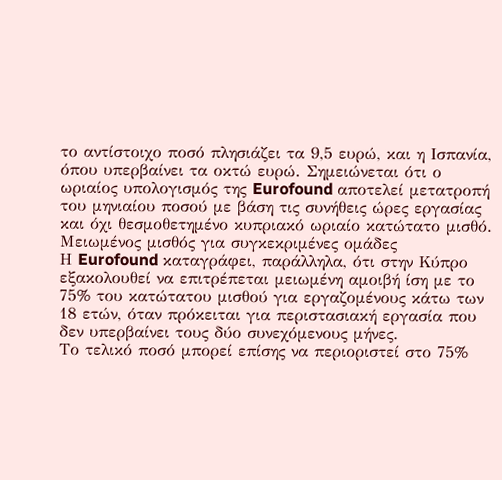το αντίστοιχο ποσό πλησιάζει τα 9,5 ευρώ, και η Ισπανία, όπου υπερβαίνει τα οκτώ ευρώ. Σημειώνεται ότι ο ωριαίος υπολογισμός της Eurofound αποτελεί μετατροπή του μηνιαίου ποσού με βάση τις συνήθεις ώρες εργασίας και όχι θεσμοθετημένο κυπριακό ωριαίο κατώτατο μισθό.
Μειωμένος μισθός για συγκεκριμένες ομάδες
Η Eurofound καταγράφει, παράλληλα, ότι στην Κύπρο εξακολουθεί να επιτρέπεται μειωμένη αμοιβή ίση με το 75% του κατώτατου μισθού για εργαζομένους κάτω των 18 ετών, όταν πρόκειται για περιστασιακή εργασία που δεν υπερβαίνει τους δύο συνεχόμενους μήνες.
Το τελικό ποσό μπορεί επίσης να περιοριστεί στο 75%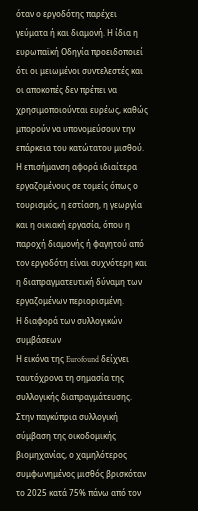όταν ο εργοδότης παρέχει γεύματα ή και διαμονή. Η ίδια η ευρωπαϊκή Οδηγία προειδοποιεί ότι οι μειωμένοι συντελεστές και οι αποκοπές δεν πρέπει να χρησιμοποιούνται ευρέως, καθώς μπορούν να υπονομεύσουν την επάρκεια του κατώτατου μισθού. Η επισήμανση αφορά ιδιαίτερα εργαζομένους σε τομείς όπως ο τουρισμός, η εστίαση, η γεωργία και η οικιακή εργασία, όπου η παροχή διαμονής ή φαγητού από τον εργοδότη είναι συχνότερη και η διαπραγματευτική δύναμη των εργαζομένων περιορισμένη.
Η διαφορά των συλλογικών συμβάσεων
Η εικόνα της Eurofound δείχνει ταυτόχρονα τη σημασία της συλλογικής διαπραγμάτευσης. Στην παγκύπρια συλλογική σύμβαση της οικοδομικής βιομηχανίας, ο χαμηλότερος συμφωνημένος μισθός βρισκόταν το 2025 κατά 75% πάνω από τον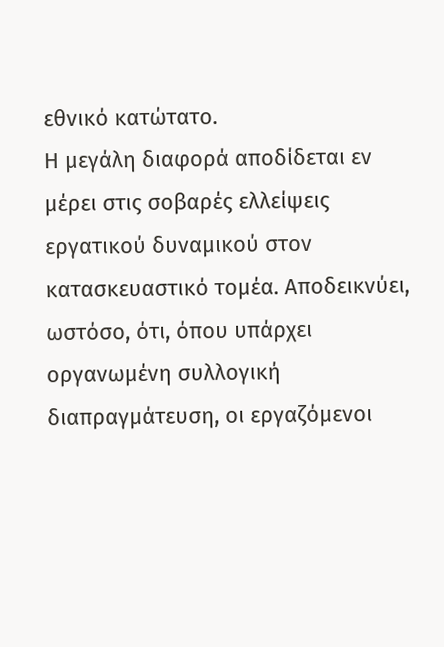εθνικό κατώτατο.
Η μεγάλη διαφορά αποδίδεται εν μέρει στις σοβαρές ελλείψεις εργατικού δυναμικού στον κατασκευαστικό τομέα. Αποδεικνύει, ωστόσο, ότι, όπου υπάρχει οργανωμένη συλλογική διαπραγμάτευση, οι εργαζόμενοι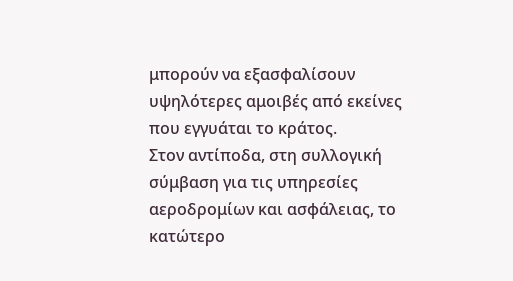μπορούν να εξασφαλίσουν υψηλότερες αμοιβές από εκείνες που εγγυάται το κράτος.
Στον αντίποδα, στη συλλογική σύμβαση για τις υπηρεσίες αεροδρομίων και ασφάλειας, το κατώτερο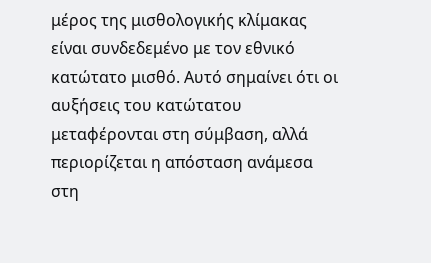μέρος της μισθολογικής κλίμακας είναι συνδεδεμένο με τον εθνικό κατώτατο μισθό. Αυτό σημαίνει ότι οι αυξήσεις του κατώτατου μεταφέρονται στη σύμβαση, αλλά περιορίζεται η απόσταση ανάμεσα στη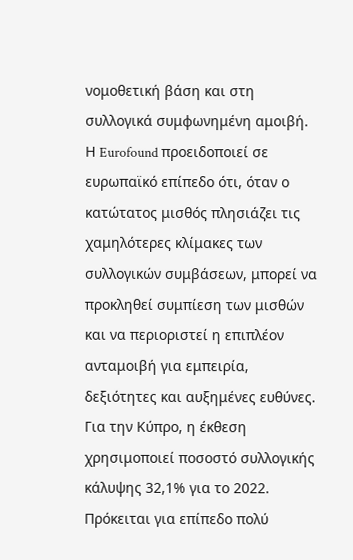νομοθετική βάση και στη συλλογικά συμφωνημένη αμοιβή.
Η Eurofound προειδοποιεί σε ευρωπαϊκό επίπεδο ότι, όταν ο κατώτατος μισθός πλησιάζει τις χαμηλότερες κλίμακες των συλλογικών συμβάσεων, μπορεί να προκληθεί συμπίεση των μισθών και να περιοριστεί η επιπλέον ανταμοιβή για εμπειρία, δεξιότητες και αυξημένες ευθύνες.
Για την Κύπρο, η έκθεση χρησιμοποιεί ποσοστό συλλογικής κάλυψης 32,1% για το 2022. Πρόκειται για επίπεδο πολύ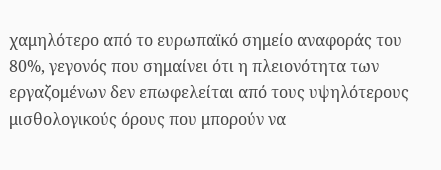χαμηλότερο από το ευρωπαϊκό σημείο αναφοράς του 80%, γεγονός που σημαίνει ότι η πλειονότητα των εργαζομένων δεν επωφελείται από τους υψηλότερους μισθολογικούς όρους που μπορούν να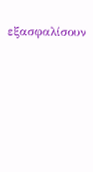εξασφαλίσουν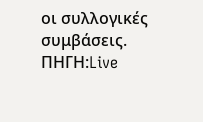οι συλλογικές συμβάσεις.
ΠΗΓΗ:Live